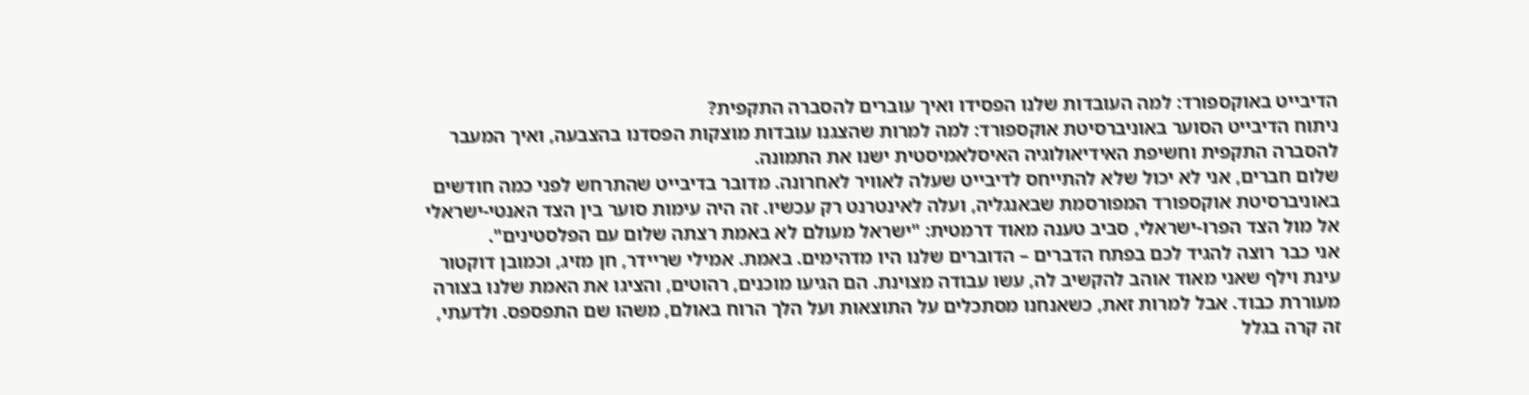הדיבייט באוקספורד: למה העובדות שלנו הפסידו ואיך עוברים להסברה התקפית?
ניתוח הדיבייט הסוער באוניברסיטת אוקספורד: למה למרות שהצגנו עובדות מוצקות הפסדנו בהצבעה, ואיך המעבר להסברה התקפית וחשיפת האידיאולוגיה האיסלאמיסטית ישנו את התמונה.
שלום חברים, אני לא יכול שלא להתייחס לדיבייט שעלה לאוויר לאחרונה. מדובר בדיבייט שהתרחש לפני כמה חודשים באוניברסיטת אוקספורד המפורסמת שבאנגליה, ועלה לאינטרנט רק עכשיו. זה היה עימות סוער בין הצד האנטי-ישראלי אל מול הצד הפרו-ישראלי, סביב טענה מאוד דרמטית: "ישראל מעולם לא באמת רצתה שלום עם הפלסטינים".
אני כבר רוצה להגיד לכם בפתח הדברים – הדוברים שלנו היו מדהימים. באמת. אמילי שריידר, חן מזיג, וכמובן דוקטור עינת וילף שאני מאוד אוהב להקשיב לה, עשו עבודה מצוינת. הם הגיעו מוכנים, רהוטים, והציגו את האמת שלנו בצורה מעוררת כבוד. אבל למרות זאת, כשאנחנו מסתכלים על התוצאות ועל הלך הרוח באולם, משהו שם התפספס. ולדעתי, זה קרה בגלל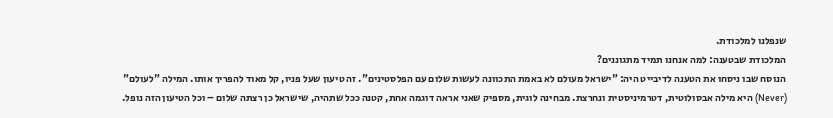שנפלנו למלכודת.
המלכודת שבטענה: למה אנחנו תמיד מתגוננים?
הנוסח שבו ניסחו את הטענה לדיבייט היה: "ישראל מעולם לא באמת התכוונה לעשות שלום עם הפלסטינים". זה טיעון שעל פניו, קל מאוד להפריך אותו. המילה "לעולם" (Never) היא מילה אבסולוטית, דטרמיניסטית ונחרצת. מבחינה לוגית, מספיק שאני אראה דוגמה אחת, קטנה ככל שתהיה, שישראל כן רצתה שלום – וכל הטיעון הזה נופל.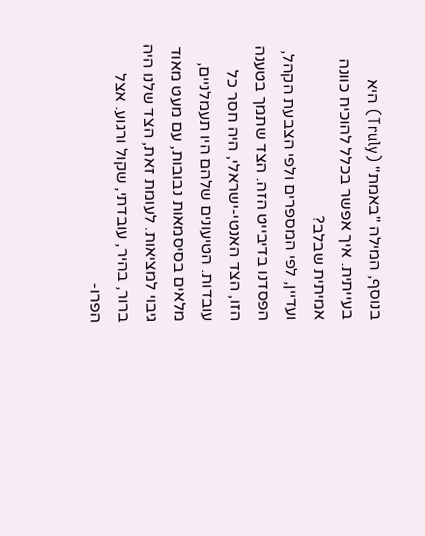בנוסף, המילה "באמת" (Truly) היא בעייתית. איך אפשר בכלל להוכיח כוונה אמיתית שבלב?
ועדיין, לפי המספרים ולפי הצבעת הקהל, הפסדנו בדיבייט הזה. הצד שתמך בטענה הזו, הצד האנטי-ישראלי, היה חסר כל עובדות. הטיעונים שלהם היו תעמלניים, מלאים בסיסמאות נבובות, עם מעט מאוד גיבוי למציאות. לעומת זאת, הצד שלנו היה ברור, בהיר, עובדתי, שקול ורגוע. אצל הפרו-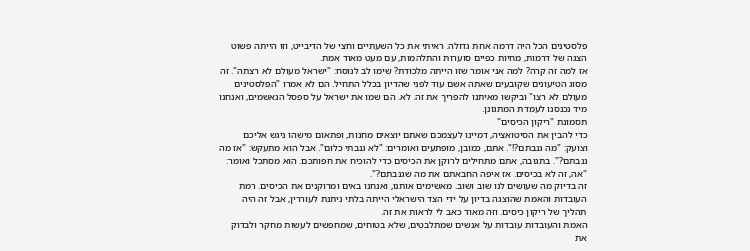פלסטינים הכל היה דרמה אחת גדולה. ראיתי את כל השעתיים וחצי של הדיבייט, וזו הייתה פשוט הצגה של דרמות, מחיות כפיים סוערות והתלהמות, עם מעט מאוד אמת.
אז למה זה קרה? למה אני אומר שזו הייתה מלכודת? שימו לב לנוסח: "ישראל מעולם לא רצתה". זה מסוג הטיעונים שקובעים שאתה אשם עוד לפני שהדיון בכלל התחיל. הם לא אמרו "הפלסטינים מעולם לא רצו" וביקשו מאיתנו להפריך את זה. לא. הם שמו את ישראל על ספסל הנאשמים, ואנחנו מיד נכנסנו לעמדת המתגונן.
תסמונת "ריקון הכיסים"
כדי להבין את הסיטואציה, דמיינו לעצמכם שאתם יוצאים מחנות, ופתאום מישהו ניגש אליכם וצועק: "מה גנבתם?!". אתם, כמובן, מופתעים ואומרים: "לא גנבתי כלום". אבל הוא מתעקש: "אז מה גנבתם?". בתגובה, אתם מתחילים לרוקן את הכיסים כדי להוכיח את חפותכם. הוא מסתכל ואומר: "אה, זה לא בכיסים. אז איפה החבאתם את מה שגנבתם?".
זה בדיוק מה שעושים לנו שוב ושוב. מאשימים אותנו, ואנחנו באים ומרוקנים את הכיסים. רמת העובדות והאמת שהוצגה בדיון על ידי הצד הישראלי הייתה בלתי ניתנת לעוררין, אבל זה היה תהליך של ריקון כיסים. וזה מאוד כאב לי לראות את זה.
האמת והעובדות עובדות על אנשים שמתלבטים, שלא בטוחים, שמחפשים לעשות מחקר ולבדוק את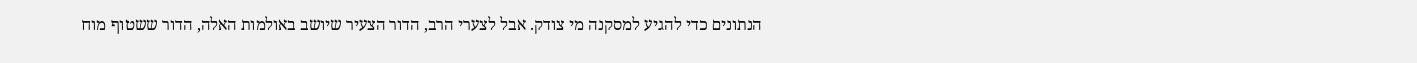הנתונים כדי להגיע למסקנה מי צודק. אבל לצערי הרב, הדור הצעיר שיושב באולמות האלה, הדור ששטוף מוח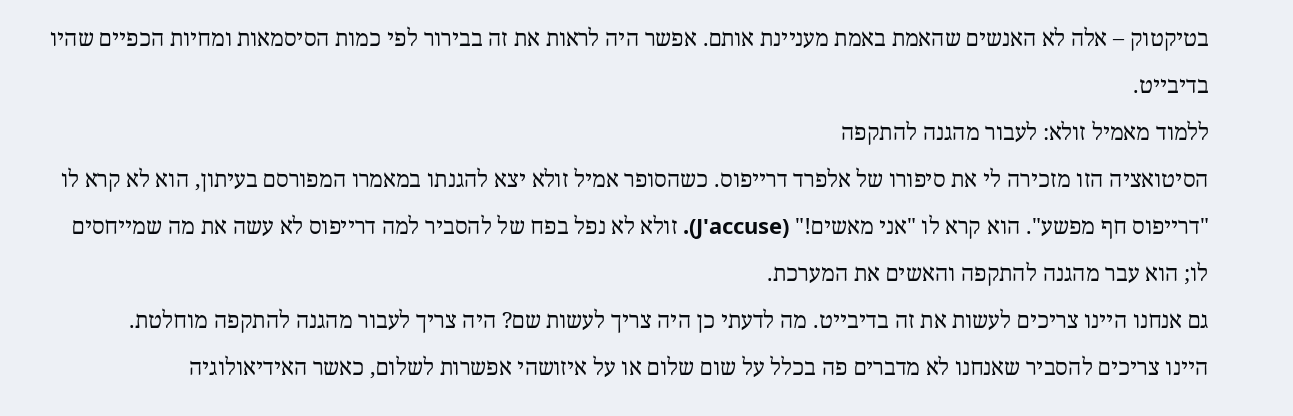בטיקטוק – אלה לא האנשים שהאמת באמת מעניינת אותם. אפשר היה לראות את זה בבירור לפי כמות הסיסמאות ומחיות הכפיים שהיו בדיבייט.
ללמוד מאמיל זולא: לעבור מהגנה להתקפה
הסיטואציה הזו מזכירה לי את סיפורו של אלפרד דרייפוס. כשהסופר אמיל זולא יצא להגנתו במאמרו המפורסם בעיתון, הוא לא קרא לו "דרייפוס חף מפשע". הוא קרא לו "אני מאשים!" (J'accuse). זולא לא נפל בפח של להסביר למה דרייפוס לא עשה את מה שמייחסים לו; הוא עבר מהגנה להתקפה והאשים את המערכת.
גם אנחנו היינו צריכים לעשות את זה בדיבייט. מה לדעתי כן היה צריך לעשות שם? היה צריך לעבור מהגנה להתקפה מוחלטת.
היינו צריכים להסביר שאנחנו לא מדברים פה בכלל על שום שלום או על איזושהי אפשרות לשלום, כאשר האידיאולוגיה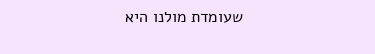שעומדת מולנו היא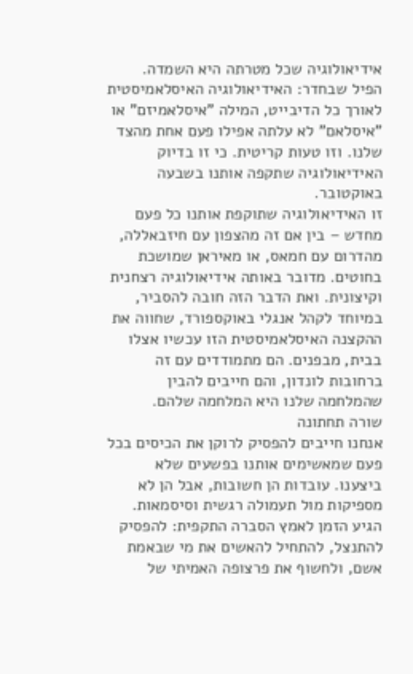אידיאולוגיה שכל מטרתה היא השמדה.
הפיל שבחדר: האידיאולוגיה האיסלאמיסטית
לאורך כל הדיבייט, המילה "איסלאמיזם" או "איסלאם" לא עלתה אפילו פעם אחת מהצד שלנו. וזו טעות קריטית. כי זו בדיוק האידיאולוגיה שתקפה אותנו בשבעה באוקטובר.
זו האידיאולוגיה שתוקפת אותנו כל פעם מחדש – בין אם זה מהצפון עם חיזבאללה, מהדרום עם חמאס, או מאיראן שמושכת בחוטים. מדובר באותה אידיאולוגיה רצחנית וקיצונית. ואת הדבר הזה חובה להסביר, במיוחד לקהל אנגלי באוקספורד, שחווה את ההקצנה האיסלאמיסטית הזו עכשיו אצלו בבית, מבפנים. הם מתמודדים עם זה ברחובות לונדון, והם חייבים להבין שהמלחמה שלנו היא המלחמה שלהם.
שורה תחתונה
אנחנו חייבים להפסיק לרוקן את הכיסים בכל פעם שמאשימים אותנו בפשעים שלא ביצענו. עובדות הן חשובות, אבל הן לא מספיקות מול תעמולה רגשית וסיסמאות. הגיע הזמן לאמץ הסברה התקפית: להפסיק להתנצל, להתחיל להאשים את מי שבאמת אשם, ולחשוף את פרצופה האמיתי של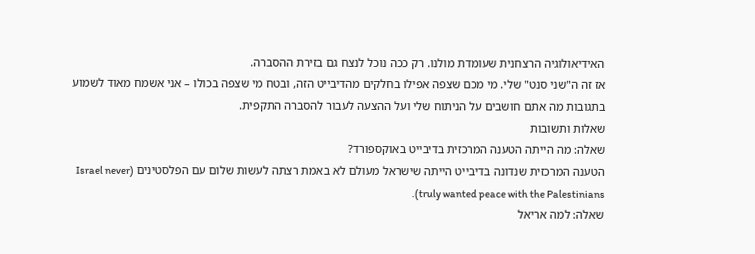האידיאולוגיה הרצחנית שעומדת מולנו. רק ככה נוכל לנצח גם בזירת ההסברה.
אז זה ה"שני סנט" שלי. מי מכם שצפה אפילו בחלקים מהדיבייט הזה, ובטח מי שצפה בכולו – אני אשמח מאוד לשמוע בתגובות מה אתם חושבים על הניתוח שלי ועל ההצעה לעבור להסברה התקפית.
שאלות ותשובות
שאלה: מה הייתה הטענה המרכזית בדיבייט באוקספורד?
הטענה המרכזית שנדונה בדיבייט הייתה שישראל מעולם לא באמת רצתה לעשות שלום עם הפלסטינים (Israel never truly wanted peace with the Palestinians).
שאלה: למה אריאל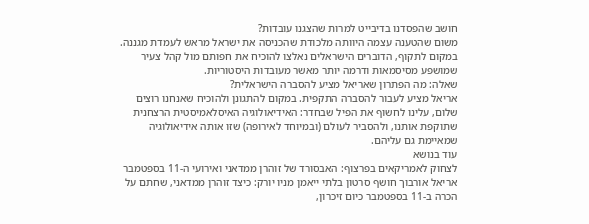חושב שהפסדנו בדיבייט למרות שהצגנו עובדות?
משום שהטענה עצמה היוותה מלכודת שהכניסה את ישראל מראש לעמדת מגננה. במקום לתקוף, הדוברים הישראלים נאלצו להוכיח את חפותם מול קהל צעיר שמושפע מסיסמאות ודרמה יותר מאשר מעובדות היסטוריות.
שאלה: מה הפתרון שאריאל מציע להסברה הישראלית?
אריאל מציע לעבור להסברה התקפית. במקום להתגונן ולהוכיח שאנחנו רוצים שלום, עלינו לחשוף את הפיל שבחדר: האידיאולוגיה האיסלאמיסטית הרצחנית שתוקפת אותנו, ולהסביר לעולם (ובמיוחד לאירופה) שזו אותה אידיאולוגיה שמאיימת גם עליהם.
עוד בנושא
לצחוק לאמריקאים בפרצוף: האבסורד של זוהרן ממדאני ואירועי ה-11 בספטמבר
אריאל אורבוך חושף סרטון בלתי ייאמן מניו יורק: כיצד זוהרן ממדאני, שחתם על הכרה ב-11 בספטמבר כיום זיכרון,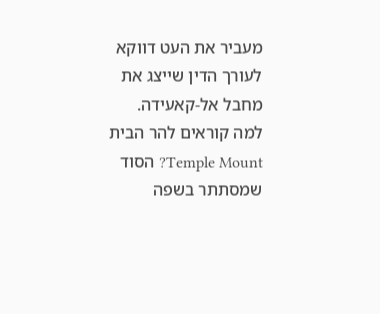מעביר את העט דווקא לעורך הדין שייצג את מחבל אל-קאעידה.
למה קוראים להר הבית Temple Mount? הסוד שמסתתר בשפה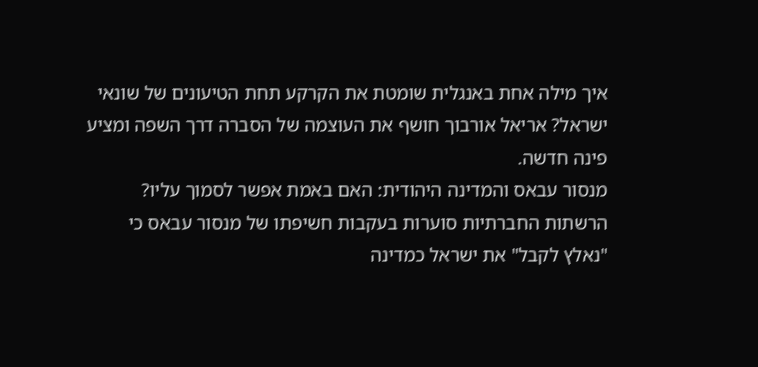איך מילה אחת באנגלית שומטת את הקרקע תחת הטיעונים של שונאי ישראל? אריאל אורבוך חושף את העוצמה של הסברה דרך השפה ומציע פינה חדשה.
מנסור עבאס והמדינה היהודית: האם באמת אפשר לסמוך עליו?
הרשתות החברתיות סוערות בעקבות חשיפתו של מנסור עבאס כי "נאלץ לקבל" את ישראל כמדינה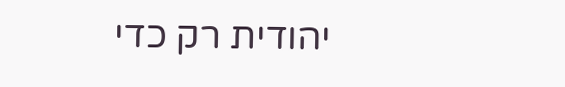יהודית רק כדי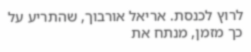לרוץ לכנסת. אריאל אורבוך, שהתריע על כך מזמן, מנתח את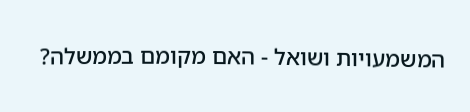המשמעויות ושואל - האם מקומם בממשלה?